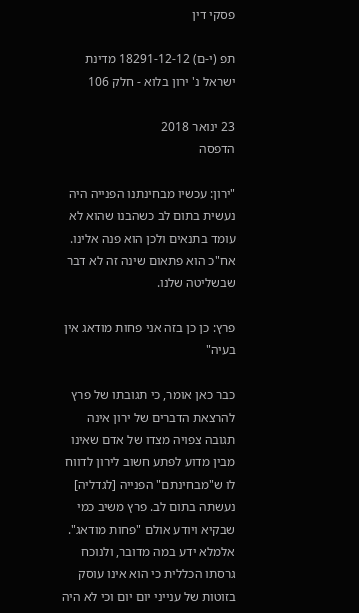פסקי דין

תפ (י-ם) 18291-12-12 מדינת ישראל נ' ירון בלוא - חלק 106

23 ינואר 2018
הדפסה

"ירון: עכשיו מבחינתנו הפנייה היה נעשית בתום לב כשהבנו שהוא לא עומד בתנאים ולכן הוא פנה אלינו. אח"כ הוא פתאום שינה זה לא דבר שבשליטה שלנו.

פרץ: כן כן בזה אני פחות מודאג אין בעיה"

כבר כאן אומר, כי תגובתו של פרץ להרצאת הדברים של ירון אינה תגובה צפויה מצדו של אדם שאינו מבין מדוע לפתע חשוב לירון לדווח לו ש"מבחינתם" הפנייה [לגדליה] נעשתה בתום לב. פרץ משיב כמי שבקיא ויודע אולם "פחות מודאג". אלמלא ידע במה מדובר, ולנוכח גרסתו הכללית כי הוא אינו עוסק בזוטות של ענייני יום יום וכי לא היה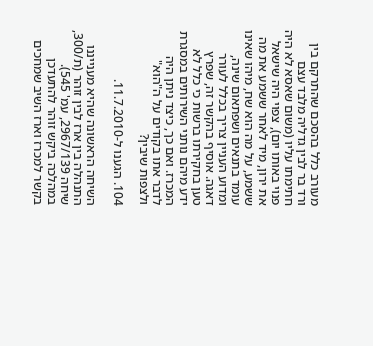מעורב כלל בהסכם שהתרקם בין ורד בר לבין גדליה מלבד עצם חתימתו עליו (משום שאסא לא היה פנוי באותו יום), צפוי היה שישאל את ירון, מיד לאחר ששמע את מה ששמע, על מה הוא שח, מיהו שאינו עומד בתנאים ושפתאום שינה, ומדוע העניין צריך בכלל לעורר דאגה. אוסיף בהקשר זה, שפרץ טען בחקירתו ברשות כי כלל לא ידע מיהם נותני השירותים במסגרת המכרז. ואם כך, כיצד ניתן היה לדבר אתו בקודים על ה"הוא" ולצפות שיבין?

104. הגענו ל-11.7.2010.

השיחה הראשונה שהיא מענייננו התנהלה בין ארז לבין זוהר (ת/300, שיחה 2967/139, עמ' 545). במהלכה ביקש זוהר להתעדכן בקשר למכרז וארז השיב שמחכים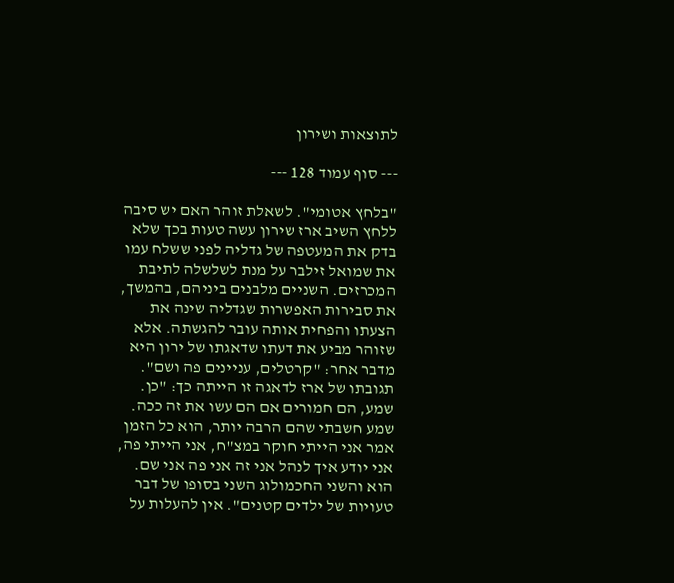לתוצאות ושירון

--- סוף עמוד 128 ---

"בלחץ אטומי". לשאלת זוהר האם יש סיבה ללחץ השיב ארז שירון עשה טעות בכך שלא בדק את המעטפה של גדליה לפני ששלח עמו את שמואל זילבר על מנת לשלשלה לתיבת המכרזים. השניים מלבנים ביניהם, בהמשך, את סבירות האפשרות שגדליה שינה את הצעתו והפחית אותה עובר להגשתה. אלא שזוהר מביע את דעתו שדאגתו של ירון היא מדבר אחר: "קרטלים, עניינים פה ושם". תגובתו של ארז לדאגה זו הייתה כך: "כן. שמע, הם חמורים אם הם עשו את זה ככה. שמע חשבתי שהם הרבה יותר, הוא כל הזמן אמר אני הייתי חוקר במצ"ח, אני הייתי פה, אני יודע איך לנהל אני זה אני פה אני שם. הוא והשני החכמולוג השני בסופו של דבר טעויות של ילדים קטנים". אין להעלות על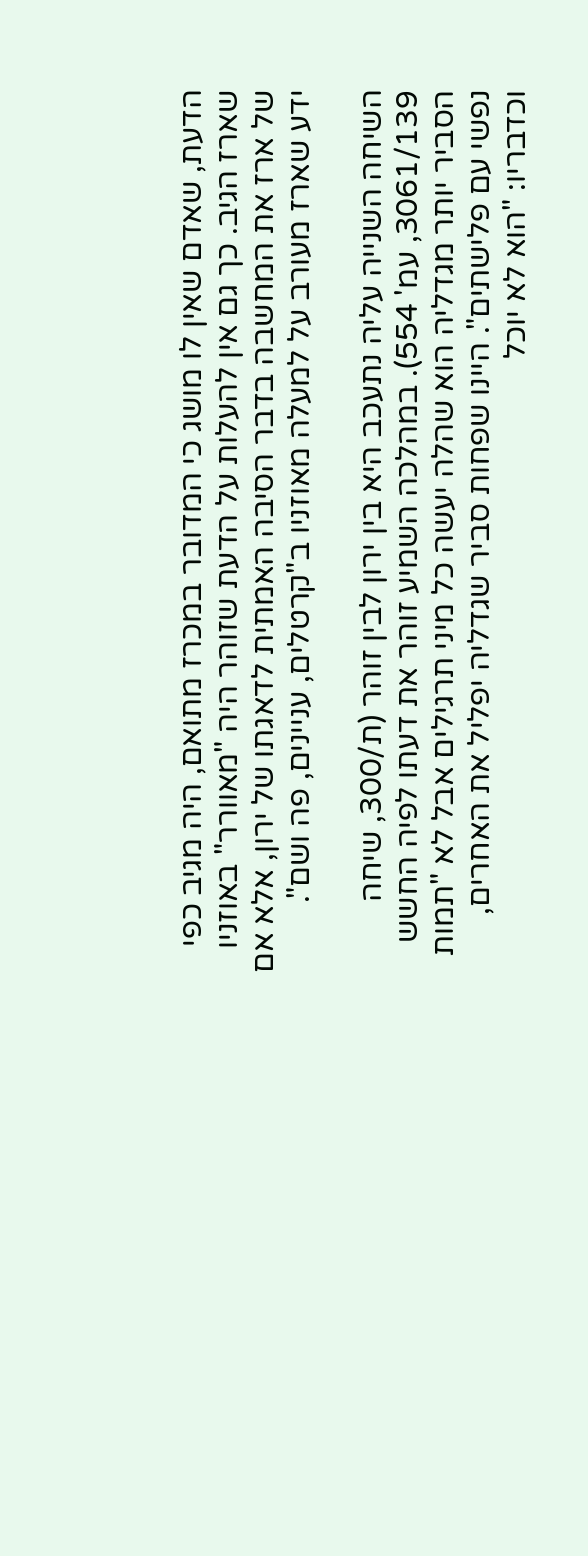הדעת, שאדם שאין לו מושג כי המדובר במכרז מתואם, היה מגיב כפי שארז הגיב. כך גם אין להעלות על הדעת שזוהר היה "מאוורר" באוזניו של ארז את המחשבה בדבר הסיבה האמתית לדאגתו של ירון, אלא אם ידע שארז מעורב על למעלה מאוזניו ב"קרטלים, עניינים, פה ושם".

השיחה השנייה עליה נתעכב היא בין ירון לבין זוהר (ת/300, שיחה 3061/139, עמ' 554). במהלכה השמיע זוהר את דעתו לפיה החשש הסביר יותר מגדליה הוא שהלה יעשה כל מיני תרגילים אבל לא "תמות נפשי עם פלישתים". היינו שפחות סביר שגדליה יפליל את האחרים, וכדבריו: "הוא לא יוכל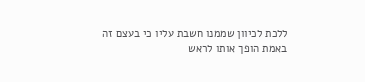ללכת לכיוון שממנו חשבת עליו כי בעצם זה באמת הופך אותו לראש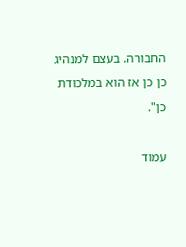החבורה. בעצם למנהיג כן כן אז הוא במלכודת כן".

עמוד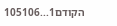הקודם1...105106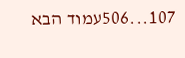107...506עמוד הבא